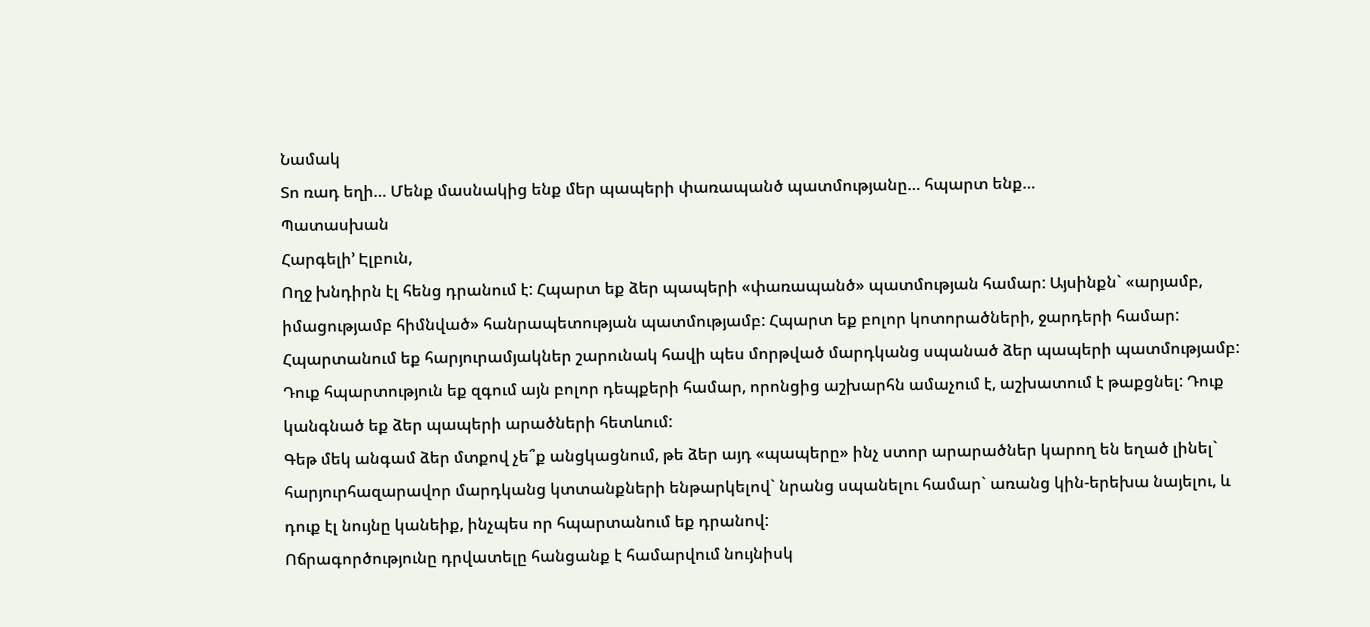Նամակ
Տո ռադ եղի… Մենք մասնակից ենք մեր պապերի փառապանծ պատմությանը… հպարտ ենք…
Պատասխան
Հարգելի’ Էլբուն,
Ողջ խնդիրն էլ հենց դրանում է: Հպարտ եք ձեր պապերի «փառապանծ» պատմության համար: Այսինքն` «արյամբ, իմացությամբ հիմնված» հանրապետության պատմությամբ: Հպարտ եք բոլոր կոտորածների, ջարդերի համար: Հպարտանում եք հարյուրամյակներ շարունակ հավի պես մորթված մարդկանց սպանած ձեր պապերի պատմությամբ: Դուք հպարտություն եք զգում այն բոլոր դեպքերի համար, որոնցից աշխարհն ամաչում է, աշխատում է թաքցնել: Դուք կանգնած եք ձեր պապերի արածների հետևում:
Գեթ մեկ անգամ ձեր մտքով չե՞ք անցկացնում, թե ձեր այդ «պապերը» ինչ ստոր արարածներ կարող են եղած լինել` հարյուրհազարավոր մարդկանց կտտանքների ենթարկելով` նրանց սպանելու համար` առանց կին-երեխա նայելու, և դուք էլ նույնը կանեիք, ինչպես որ հպարտանում եք դրանով:
Ոճրագործությունը դրվատելը հանցանք է համարվում նույնիսկ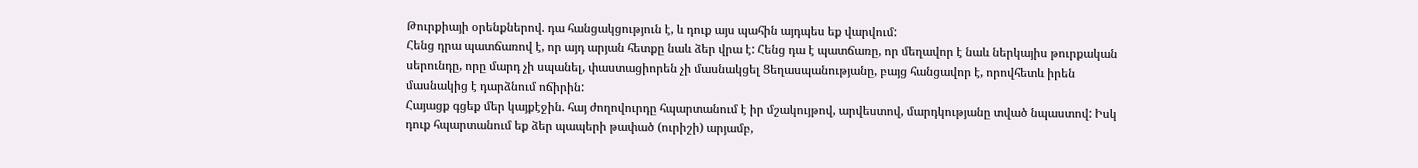Թուրքիայի օրենքներով. դա հանցակցություն է, և դուք այս պահին այդպես եք վարվում:
Հենց դրա պատճառով է, որ այդ արյան հետքը նաև ձեր վրա է: Հենց դա է պատճառը, որ մեղավոր է նաև ներկայիս թուրքական սերունդը, որը մարդ չի սպանել, փաստացիորեն չի մասնակցել Ցեղասպանությանը, բայց հանցավոր է, որովհետև իրեն մասնակից է դարձնում ոճիրին:
Հայացք գցեք մեր կայքէջին. հայ ժողովուրդը հպարտանում է իր մշակույթով, արվեստով, մարդկությանը տված նպաստով: Իսկ դուք հպարտանում եք ձեր պապերի թափած (ուրիշի) արյամբ,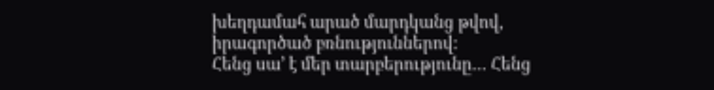խեղդամահ արած մարդկանց թվով, իրագործած բռնություններով:
Հենց սա’ է մեր տարբերությունը… Հենց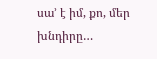սա’ է իմ, քո, մեր խնդիրը…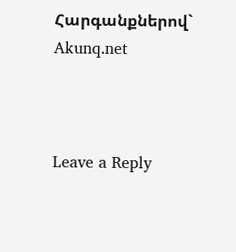Հարգանքներով`
Akunq.net



Leave a Reply